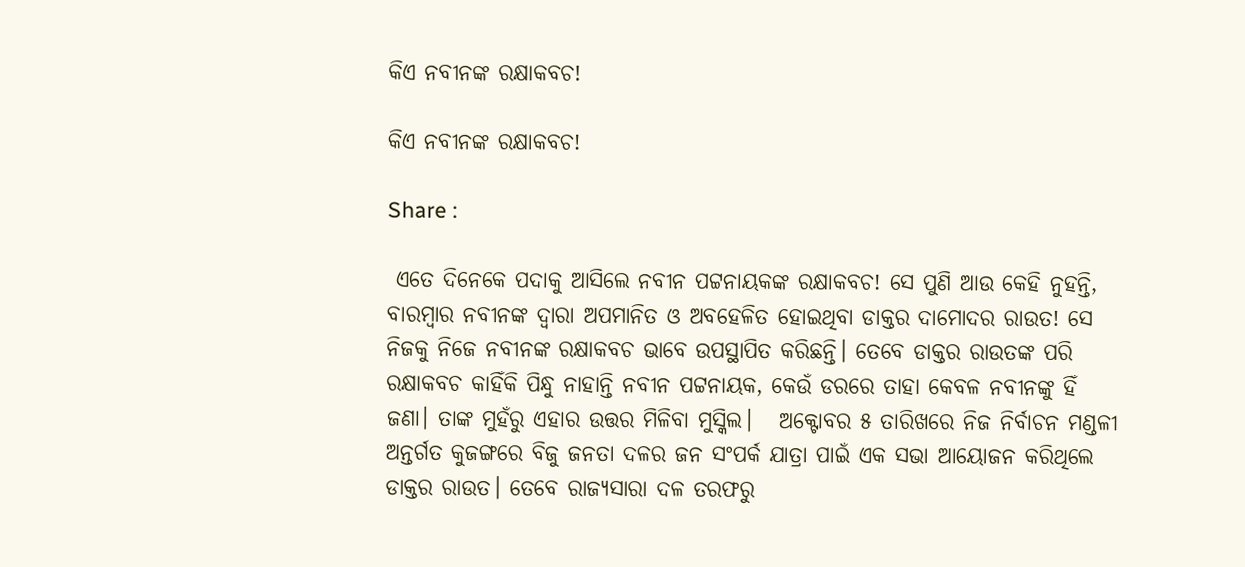କିଏ ନବୀନଙ୍କ ରକ୍ଷାକବଚ!

କିଏ ନବୀନଙ୍କ ରକ୍ଷାକବଚ!

Share :

 ଏତେ ଦିନେକେ ପଦାକୁ ଆସିଲେ ନବୀନ ପଟ୍ଟନାୟକଙ୍କ ରକ୍ଷାକବଚ! ସେ ପୁଣି ଆଉ କେହି ନୁହନ୍ତି, ବାରମ୍ବାର ନବୀନଙ୍କ ଦ୍ବାରା ଅପମାନିତ ଓ ଅବହେଳିତ ହୋଇଥିବା ଡାକ୍ତର ଦାମୋଦର ରାଉତ! ସେ ନିଜକୁ ନିଜେ ନବୀନଙ୍କ ରକ୍ଷାକବଚ ଭାବେ ଉପସ୍ଥାପିତ କରିଛନ୍ତି। ତେବେ ଡାକ୍ତର ରାଉତଙ୍କ ପରି ରକ୍ଷାକବଚ କାହିଁକି ପିନ୍ଧୁ ନାହାନ୍ତି ନବୀନ ପଟ୍ଟନାୟକ, କେଉଁ ଡରରେ ତାହା କେବଳ ନବୀନଙ୍କୁ ହିଁ ଜଣା। ତାଙ୍କ ମୁହଁରୁ ଏହାର ଉତ୍ତର ମିଳିବା ମୁସ୍କିଲ।   ଅକ୍ଟୋବର ୫ ତାରିଖରେ ନିଜ ନିର୍ବାଚନ ମଣ୍ଡଳୀ ଅନ୍ତର୍ଗତ କୁଜଙ୍ଗରେ ବିଜୁ ଜନତା ଦଳର ଜନ ସଂପର୍କ ଯାତ୍ରା ପାଇଁ ଏକ ସଭା ଆୟୋଜନ କରିଥିଲେ ଡାକ୍ତର ରାଉତ। ତେବେ ରାଜ୍ୟସାରା ଦଳ ତରଫରୁ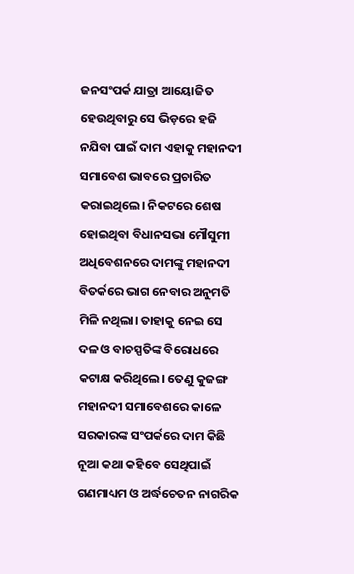ଜନସଂପର୍କ ଯାତ୍ରା ଆୟୋଜିତ ହେଉଥିବାରୁ ସେ ଭିଡ଼ରେ ହଜି ନଯିବା ପାଇଁ ଦାମ ଏହାକୁ ମହାନଦୀ ସମାବେଶ ଭାବରେ ପ୍ରଚାରିତ କରାଇଥିଲେ। ନିକଟରେ ଶେଷ ହୋଇଥିବା ବିଧାନସଭା ମୌସୁମୀ ଅଧିବେଶନରେ ଦାମଙ୍କୁ ମହାନଦୀ ବିତର୍କରେ ଭାଗ ନେବାର ଅନୁମତି ମିଳି ନଥିଲା। ତାହାକୁ ନେଇ ସେ ଦଳ ଓ ବାଚସ୍ପତିଙ୍କ ବିରୋଧରେ କଟାକ୍ଷ କରିଥିଲେ। ତେଣୁ କୁଜଙ୍ଗ ମହାନଦୀ ସମାବେଶରେ କାଳେ ସରକାରଙ୍କ ସଂପର୍କରେ ଦାମ କିଛି ନୂଆ କଥା କହିବେ ସେଥିପାଇଁ ଗଣମାଧ୍ୟମ ଓ ଅର୍ଦ୍ଧଚେତନ ନାଗରିକ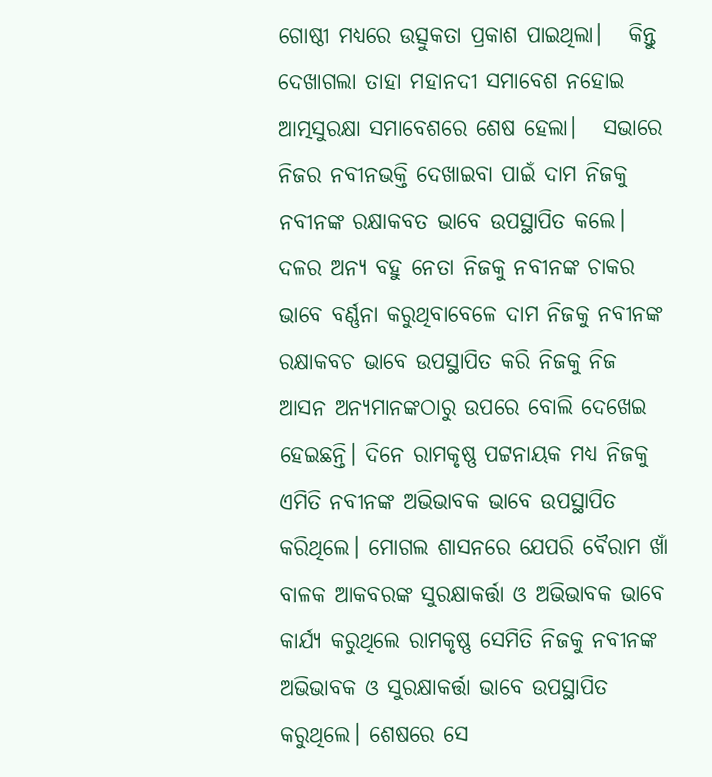ଗୋଷ୍ଠୀ ମଧ୍ୟରେ ଉତ୍ସୁକତା ପ୍ରକାଶ ପାଇଥିଲା।   କିନ୍ତୁ ଦେଖାଗଲା ତାହା ମହାନଦୀ ସମାବେଶ ନହୋଇ ଆତ୍ମସୁରକ୍ଷା ସମାବେଶରେ ଶେଷ ହେଲା।   ସଭାରେ ନିଜର ନବୀନଭକ୍ତି ଦେଖାଇବା ପାଇଁ ଦାମ ନିଜକୁ ନବୀନଙ୍କ ରକ୍ଷାକବତ ଭାବେ ଉପସ୍ଥାପିତ କଲେ। ଦଳର ଅନ୍ୟ ବହୁ ନେତା ନିଜକୁ ନବୀନଙ୍କ ଚାକର ଭାବେ ବର୍ଣ୍ଣନା କରୁଥିବାବେଳେ ଦାମ ନିଜକୁ ନବୀନଙ୍କ ରକ୍ଷାକବଚ ଭାବେ ଉପସ୍ଥାପିତ କରି ନିଜକୁ ନିଜ ଆସନ ଅନ୍ୟମାନଙ୍କଠାରୁ ଉପରେ ବୋଲି ଦେଖେଇ ହେଇଛନ୍ତି। ଦିନେ ରାମକୃଷ୍ଣ ପଟ୍ଟନାୟକ ମଧ୍ୟ ନିଜକୁ ଏମିତି ନବୀନଙ୍କ ଅଭିଭାବକ ଭାବେ ଉପସ୍ଥାପିତ କରିଥିଲେ। ମୋଗଲ ଶାସନରେ ଯେପରି ବୈରାମ ଖାଁ ବାଳକ ଆକବରଙ୍କ ସୁରକ୍ଷାକର୍ତ୍ତା ଓ ଅଭିଭାବକ ଭାବେ କାର୍ଯ୍ୟ କରୁଥିଲେ ରାମକୃଷ୍ଣ ସେମିତି ନିଜକୁ ନବୀନଙ୍କ ଅଭିଭାବକ ଓ ସୁରକ୍ଷାକର୍ତ୍ତା ଭାବେ ଉପସ୍ଥାପିତ କରୁଥିଲେ। ଶେଷରେ ସେ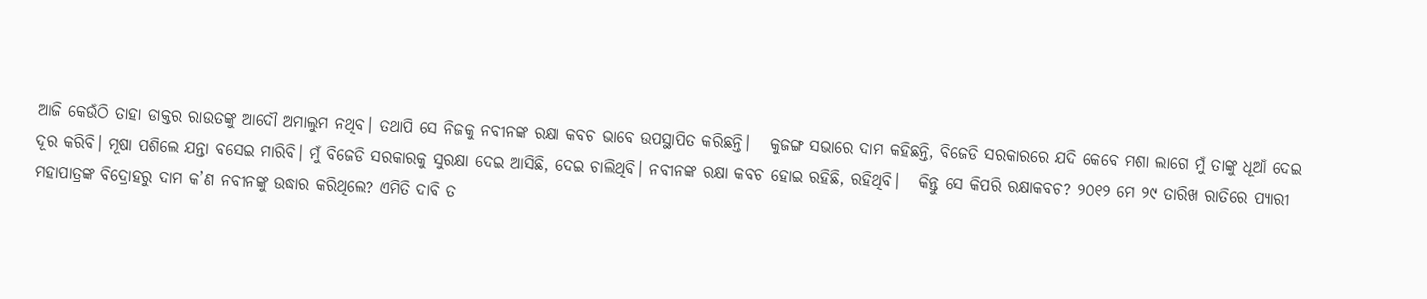ଆଜି କେଉଁଠି ତାହା ଡାକ୍ତର ରାଉତଙ୍କୁ ଆଦୌ ଅମାଲୁମ ନଥିବ। ତଥାପି ସେ ନିଜକୁ ନବୀନଙ୍କ ରକ୍ଷା କବଚ ଭାବେ ଉପସ୍ଥାପିତ କରିଛନ୍ତି।   କୁଜଙ୍ଗ ସଭାରେ ଦାମ କହିଛନ୍ତି, ବିଜେଡି ସରକାରରେ ଯଦି କେବେ ମଶା ଲାଗେ ମୁଁ ତାଙ୍କୁ ଧୂଆଁ ଦେଇ ଦୂର କରିବି। ମୂଷା ପଶିଲେ ଯନ୍ତା ବସେଇ ମାରିବି। ମୁଁ ବିଜେଡି ସରକାରକୁ ସୁରକ୍ଷା ଦେଇ ଆସିଛି, ଦେଇ ଚାଲିଥିବି। ନବୀନଙ୍କ ରକ୍ଷା କବଚ ହୋଇ ରହିଛି, ରହିଥିବି।   କିନ୍ତୁ ସେ କିପରି ରକ୍ଷାକବଚ? ୨୦୧୨ ମେ ୨୯ ତାରିଖ ରାତିରେ ପ୍ୟାରୀ ମହାପାତ୍ରଙ୍କ ବିଦ୍ରୋହରୁ ଦାମ କ’ଣ ନବୀନଙ୍କୁ ଉଦ୍ଧାର କରିଥିଲେ? ଏମିତି ଦାବି ତ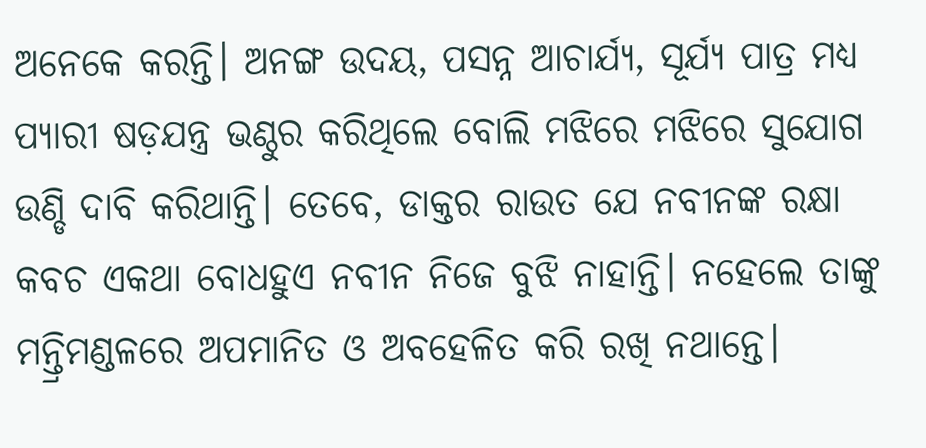ଅନେକେ କରନ୍ତି। ଅନଙ୍ଗ ଉଦୟ, ପସନ୍ନ ଆଚାର୍ଯ୍ୟ, ସୂର୍ଯ୍ୟ ପାତ୍ର ମଧ୍ୟ ପ୍ୟାରୀ ଷଡ଼ଯନ୍ତ୍ର ଭଣ୍ଠୁର କରିଥିଲେ ବୋଲି ମଝିରେ ମଝିରେ ସୁଯୋଗ ଉଣ୍ଡି ଦାବି କରିଥାନ୍ତି। ତେବେ, ଡାକ୍ତର ରାଉତ ଯେ ନବୀନଙ୍କ ରକ୍ଷା କବଚ ଏକଥା ବୋଧହୁଏ ନବୀନ ନିଜେ ବୁଝି ନାହାନ୍ତି। ନହେଲେ ତାଙ୍କୁ ମନ୍ତ୍ରିମଣ୍ଡଳରେ ଅପମାନିତ ଓ ଅବହେଳିତ କରି ରଖି ନଥାନ୍ତେ।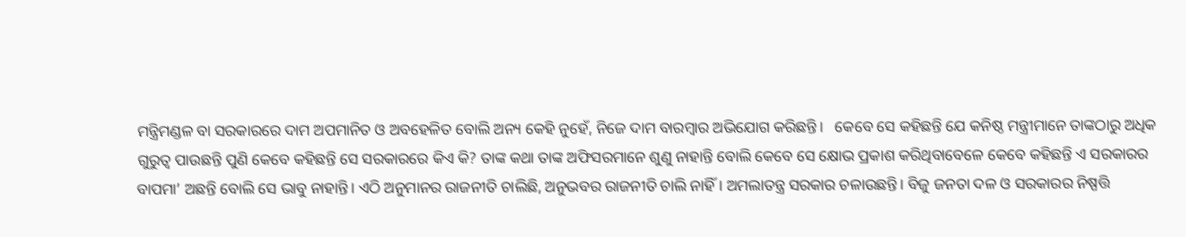ମନ୍ତ୍ରିମଣ୍ଡଳ ବା ସରକାରରେ ଦାମ ଅପମାନିତ ଓ ଅବହେଳିତ ବୋଲି ଅନ୍ୟ କେହି ନୁହେଁ, ନିଜେ ଦାମ ବାରମ୍ବାର ଅଭିଯୋଗ କରିଛନ୍ତି।   କେବେ ସେ କହିଛନ୍ତି ଯେ କନିଷ୍ଠ ମନ୍ତ୍ରୀମାନେ ତାଙ୍କଠାରୁ ଅଧିକ ଗୁରୁତ୍ବ ପାଉଛନ୍ତି ପୁଣି କେବେ କହିଛନ୍ତି ସେ ସରକାରରେ କିଏ କି? ତାଙ୍କ କଥା ତାଙ୍କ ଅଫିସରମାନେ ଶୁଣୁ ନାହାନ୍ତି ବୋଲି କେବେ ସେ କ୍ଷୋଭ ପ୍ରକାଶ କରିଥିବାବେଳେ କେବେ କହିଛନ୍ତି ଏ ସରକାରର ବାପମା’ ଅଛନ୍ତି ବୋଲି ସେ ଭାବୁ ନାହାନ୍ତି। ଏଠି ଅନୁମାନର ରାଜନୀତି ଚାଲିଛି, ଅନୁଭବର ରାଜନୀତି ଚାଲି ନାହିଁ। ଅମଲାତନ୍ତ୍ର ସରକାର ଚଳାଉଛନ୍ତି। ବିଜୁ ଜନତା ଦଳ ଓ ସରକାରର ନିଷ୍ପତ୍ତି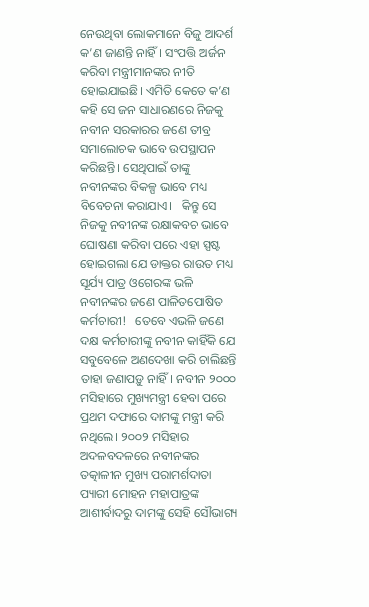ନେଉଥିବା ଲୋକମାନେ ବିଜୁ ଆଦର୍ଶ କ’ଣ ଜାଣନ୍ତି ନାହିଁ। ସଂପତ୍ତି ଅର୍ଜନ କରିବା ମନ୍ତ୍ରୀମାନଙ୍କର ନୀତି ହୋଇଯାଇଛି। ଏମିତି କେତେ କ’ଣ କହି ସେ ଜନ ସାଧାରଣରେ ନିଜକୁ ନବୀନ ସରକାରର ଜଣେ ତୀବ୍ର ସମାଲୋଚକ ଭାବେ ଉପସ୍ଥାପନ କରିଛନ୍ତି। ସେଥିପାଇଁ ତାଙ୍କୁ ନବୀନଙ୍କର ବିକଳ୍ପ ଭାବେ ମଧ୍ୟ ବିବେଚନା କରାଯାଏ।   କିନ୍ତୁ ସେ ନିଜକୁ ନବୀନଙ୍କ ରକ୍ଷାକବଚ ଭାବେ ଘୋଷଣା କରିବା ପରେ ଏହା ସ୍ପଷ୍ଟ ହୋଇଗଲା ଯେ ଡାକ୍ତର ରାଉତ ମଧ୍ୟ ସୂର୍ଯ୍ୟ ପାତ୍ର ଓଗେରଙ୍କ ଭଳି ନବୀନଙ୍କର ଜଣେ ପାଳିତପୋଷିତ କର୍ମଚାରୀ!   ତେବେ ଏଭଳି ଜଣେ ଦକ୍ଷ କର୍ମଚାରୀଙ୍କୁ ନବୀନ କାହିଁକି ଯେ ସବୁବେଳେ ଅଣଦେଖା କରି ଚାଲିଛନ୍ତି ତାହା ଜଣାପଡ଼ୁ ନାହିଁ। ନବୀନ ୨୦୦୦ ମସିହାରେ ମୁଖ୍ୟମନ୍ତ୍ରୀ ହେବା ପରେ ପ୍ରଥମ ଦଫାରେ ଦାମଙ୍କୁ ମନ୍ତ୍ରୀ କରି ନଥିଲେ। ୨୦୦୨ ମସିହାର ଅଦଳବଦଳରେ ନବୀନଙ୍କର ତତ୍କାଳୀନ ମୁଖ୍ୟ ପରାମର୍ଶଦାତା ପ୍ୟାରୀ ମୋହନ ମହାପାତ୍ରଙ୍କ ଆଶୀର୍ବାଦରୁ ଦାମଙ୍କୁ ସେହି ସୌଭାଗ୍ୟ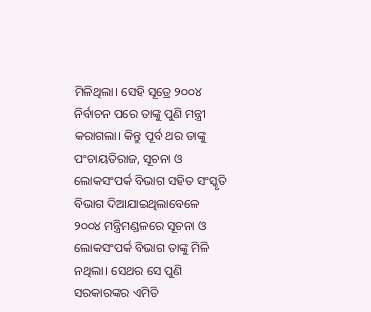ମିଳିଥିଲା। ସେହି ସୂତ୍ରେ ୨୦୦୪ ନିର୍ବାଚନ ପରେ ତାଙ୍କୁ ପୁଣି ମନ୍ତ୍ରୀ କରାଗଲା। କିନ୍ତୁ ପୂର୍ବ ଥର ତାଙ୍କୁ ପଂଚାୟତିରାଜ, ସୂଚନା ଓ ଲୋକସଂପର୍କ ବିଭାଗ ସହିତ ସଂସ୍କୃତି ବିଭାଗ ଦିଆଯାଇଥିଲାବେଳେ ୨୦୦୪ ମନ୍ତ୍ରିମଣ୍ଡଳରେ ସୂଚନା ଓ ଲୋକସଂପର୍କ ବିଭାଗ ତାଙ୍କୁ ମିଳି ନଥିଲା। ସେଥର ସେ ପୁଣି ସରକାରଙ୍କର ଏମିତି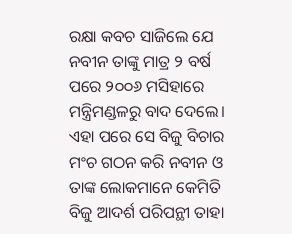ରକ୍ଷା କବଚ ସାଜିଲେ ଯେ ନବୀନ ତାଙ୍କୁ ମାତ୍ର ୨ ବର୍ଷ ପରେ ୨୦୦୬ ମସିହାରେ ମନ୍ତ୍ରିମଣ୍ଡଳରୁ ବାଦ ଦେଲେ। ଏହା ପରେ ସେ ବିଜୁ ବିଚାର ମଂଚ ଗଠନ କରି ନବୀନ ଓ ତାଙ୍କ ଲୋକମାନେ କେମିତି ବିଜୁ ଆଦର୍ଶ ପରିପନ୍ଥୀ ତାହା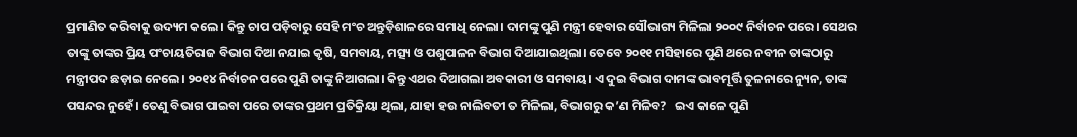ପ୍ରମାଣିତ କରିବାକୁ ଉଦ୍ୟମ କଲେ। କିନ୍ତୁ ଚାପ ପଡ଼ିବାରୁ ସେହି ମଂଚ ଅନ୍ତୁଡ଼ିଶାଳରେ ସମାଧି ନେଲା। ଦାମଙ୍କୁ ପୁଣି ମନ୍ତ୍ରୀ ହେବାର ସୌଭାଗ୍ୟ ମିଳିଲା ୨୦୦୯ ନିର୍ବାଚନ ପରେ। ସେଥର ତାଙ୍କୁ ତାଙ୍କର ପ୍ରିୟ ପଂଚାୟତିରାଜ ବିଭାଗ ଦିଆ ନଯାଇ କୃଷି, ସମବାୟ, ମତ୍ସ୍ୟ ଓ ପଶୁପାଳନ ବିଭାଗ ଦିଆଯାଇଥିଲା। ତେବେ ୨୦୧୧ ମସିହାରେ ପୁଣି ଥରେ ନବୀନ ତାଙ୍କଠାରୁ ମନ୍ତ୍ରୀପଦ ଛଡ଼ାଇ ନେଲେ। ୨୦୧୪ ନିର୍ବାଚନ ପରେ ପୁଣି ତାଙ୍କୁ ନିଆଗଲା। କିନ୍ତୁ ଏଥର ଦିଆଗଲା ଅବକାରୀ ଓ ସମବାୟ। ଏ ଦୁଇ ବିଭାଗ ଦାମଙ୍କ ଭାବମୂର୍ତ୍ତି ତୁଳନାରେ ନ୍ୟୁନ, ତାଙ୍କ ପସନ୍ଦର ନୁହେଁ। ତେଣୁ ବିଭାଗ ପାଇବା ପରେ ତାଙ୍କର ପ୍ରଥମ ପ୍ରତିକ୍ରିୟା ଥିଲା, ଯାହା ହଉ ନାଲିବତୀ ତ ମିଳିଲା, ବିଭାଗରୁ କ’ଣ ମିଳିବ?   ଇଏ କାଳେ ପୁଣି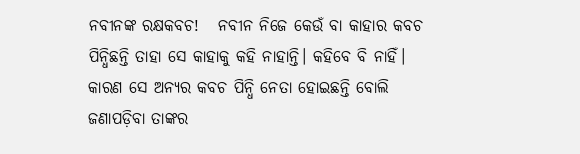ନବୀନଙ୍କ ରକ୍ଷକବଚ!   ନବୀନ ନିଜେ କେଉଁ ବା କାହାର କବଚ ପିନ୍ଧିଛନ୍ତି ତାହା ସେ କାହାକୁ କହି ନାହାନ୍ତି। କହିବେ ବି ନାହିଁ। କାରଣ ସେ ଅନ୍ୟର କବଚ ପିନ୍ଧି ନେତା ହୋଇଛନ୍ତି ବୋଲି ଜଣାପଡ଼ିବା ତାଙ୍କର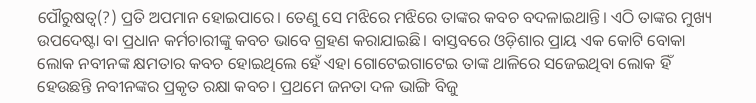ପୌରୁଷତ୍ବ(?) ପ୍ରତି ଅପମାନ ହୋଇପାରେ। ତେଣୁ ସେ ମଝିରେ ମଝିରେ ତାଙ୍କର କବଚ ବଦଳାଇଥାନ୍ତି। ଏଠି ତାଙ୍କର ମୁଖ୍ୟ ଉପଦେଷ୍ଟା ବା ପ୍ରଧାନ କର୍ମଚାରୀଙ୍କୁ କବଚ ଭାବେ ଗ୍ରହଣ କରାଯାଇଛି। ବାସ୍ତବରେ ଓଡ଼ିଶାର ପ୍ରାୟ ଏକ କୋଟି ବୋକା ଲୋକ ନବୀନଙ୍କ କ୍ଷମତାର କବଚ ହୋଇଥିଲେ ହେଁ ଏହା ଗୋଟେଇଗାଟେଇ ତାଙ୍କ ଥାଳିରେ ସଜେଇଥିବା ଲୋକ ହିଁ ହେଉଛନ୍ତି ନବୀନଙ୍କର ପ୍ରକୃତ ରକ୍ଷା କବଚ। ପ୍ରଥମେ ଜନତା ଦଳ ଭାଙ୍ଗି ବିଜୁ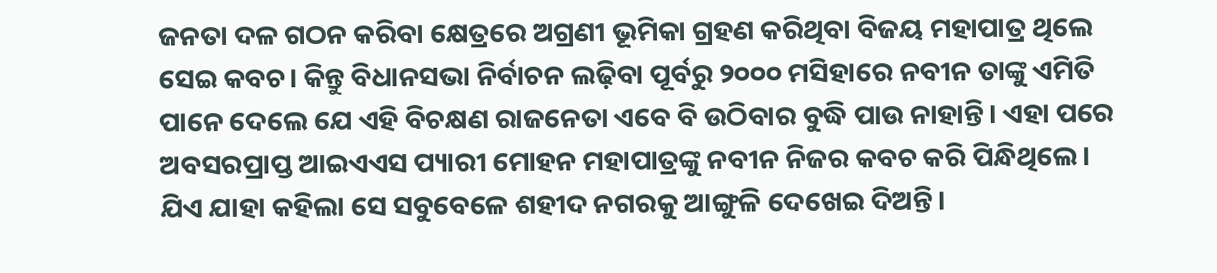ଜନତା ଦଳ ଗଠନ କରିବା କ୍ଷେତ୍ରରେ ଅଗ୍ରଣୀ ଭୂମିକା ଗ୍ରହଣ କରିଥିବା ବିଜୟ ମହାପାତ୍ର ଥିଲେ ସେଇ କବଚ। କିନ୍ତୁ ବିଧାନସଭା ନିର୍ବାଚନ ଲଢ଼ିବା ପୂର୍ବରୁ ୨୦୦୦ ମସିହାରେ ନବୀନ ତାଙ୍କୁ ଏମିତି ପାନେ ଦେଲେ ଯେ ଏହି ବିଚକ୍ଷଣ ରାଜନେତା ଏବେ ବି ଉଠିବାର ବୁଦ୍ଧି ପାଉ ନାହାନ୍ତି। ଏହା ପରେ ଅବସରପ୍ରାପ୍ତ ଆଇଏଏସ ପ୍ୟାରୀ ମୋହନ ମହାପାତ୍ରଙ୍କୁ ନବୀନ ନିଜର କବଚ କରି ପିନ୍ଧିଥିଲେ। ଯିଏ ଯାହା କହିଲା ସେ ସବୁବେଳେ ଶହୀଦ ନଗରକୁ ଆଙ୍ଗୁଳି ଦେଖେଇ ଦିଅନ୍ତି।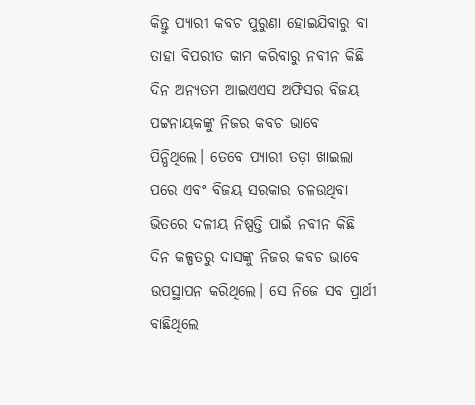କିନ୍ତୁ ପ୍ୟାରୀ କବଚ ପୁରୁଣା ହୋଇଯିବାରୁ ବା ତାହା ବିପରୀତ କାମ କରିବାରୁ ନବୀନ କିଛି ଦିନ ଅନ୍ୟତମ ଆଇଏଏସ ଅଫିସର ବିଜୟ ପଟ୍ଟନାୟକଙ୍କୁ ନିଜର କବଚ ଭାବେ ପିନ୍ଧିଥିଲେ। ତେବେ ପ୍ୟାରୀ ତଡ଼ା ଖାଇଲା ପରେ ଏବଂ ବିଜୟ ସରକାର ଚଳଉଥିବା ଭିତରେ ଦଳୀୟ ନିଷ୍ପତ୍ତି ପାଇଁ ନବୀନ କିଛି ଦିନ କଳ୍ପତରୁ ଦାସଙ୍କୁ ନିଜର କବଚ ଭାବେ ଉପସ୍ଥାପନ କରିଥିଲେ। ସେ ନିଜେ ସବ ପ୍ରାର୍ଥୀ ବାଛିଥିଲେ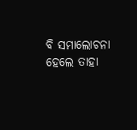ବି ସମାଲୋଚନା ହେଲେ ତାହା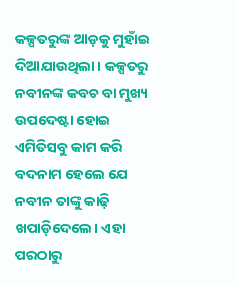କଳ୍ପତରୁଙ୍କ ଆଡ଼କୁ ମୁହାଁଇ ଦିଆଯାଉଥିଲା। କଳ୍ପତରୁ ନବୀନଙ୍କ କବଚ ବା ମୁଖ୍ୟ ଉପଦେଷ୍ଟା ହୋଇ ଏମିତିସବୁ କାମ କରି ବଦନାମ ହେଲେ ଯେ ନବୀନ ତାଙ୍କୁ କାଢ଼ି ଖପାଡ଼ିଦେଲେ। ଏହା ପରଠାରୁ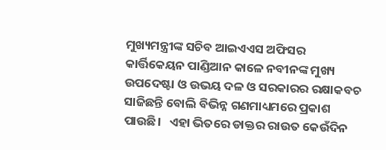ମୁଖ୍ୟମନ୍ତ୍ରୀଙ୍କ ସଚିବ ଆଇଏଏସ ଅଫିସର କାର୍ତ୍ତିକେୟନ ପାଣ୍ଡିଆନ କାଳେ ନବୀନଙ୍କ ମୁଖ୍ୟ ଉପଦେଷ୍ଟା ଓ ଉଭୟ ଦଳ ଓ ସରକାରର ରକ୍ଷାକବଚ ସାଜିଛନ୍ତି ବୋଲି ବିଭିନ୍ନ ଗଣମାଧ୍ୟମରେ ପ୍ରକାଶ ପାଉଛି।   ଏହା ଭିତରେ ଡାକ୍ତର ରାଉତ କେଉଁଦିନ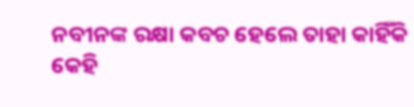ନବୀନଙ୍କ ରକ୍ଷା କବଚ ହେଲେ ତାହା କାହିଁକି କେହି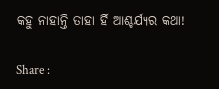କହୁ ନାହାନ୍ତି ତାହା ର୍ହି ଆଶ୍ଚର୍ଯ୍ୟର କଥା!

Share :